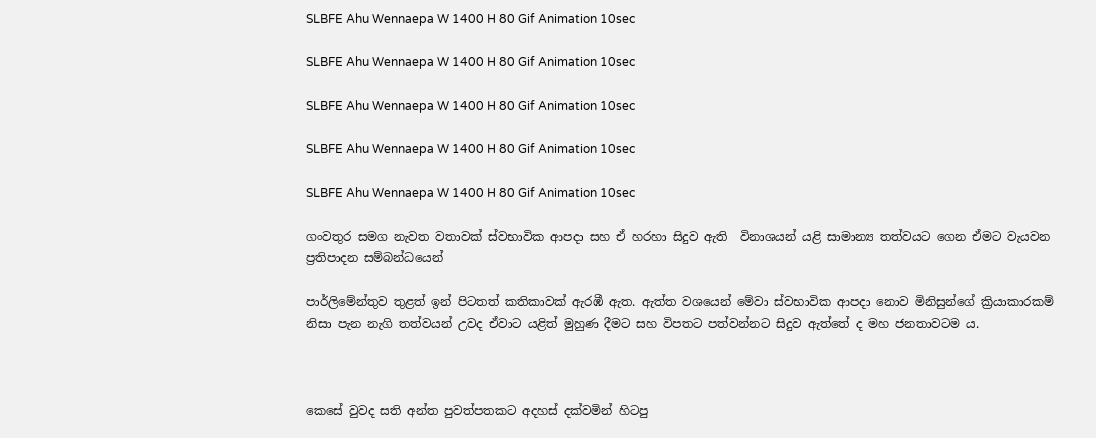SLBFE Ahu Wennaepa W 1400 H 80 Gif Animation 10sec

SLBFE Ahu Wennaepa W 1400 H 80 Gif Animation 10sec

SLBFE Ahu Wennaepa W 1400 H 80 Gif Animation 10sec

SLBFE Ahu Wennaepa W 1400 H 80 Gif Animation 10sec

SLBFE Ahu Wennaepa W 1400 H 80 Gif Animation 10sec

ගංවතුර සමග නැවත වතාවක් ස්වභාවික ආපදා සහ ඒ හරහා සිදු‌ව ඇති  විනාශයන් යළි සාමාන්‍ය තත්වයට ගෙන ඒමට වැයවන ප්‍රතිපාදන සම්බන්ධයෙන්

පාර්ලිමේන්තුව තුළත් ඉන් පිටතත් කතිකාවක් ඇරඹී ඇත. ඇත්ත වශයෙන් මේවා ස්වභාවික ආපදා නොව මිනිසුන්ගේ ක්‍රියාකාරකම් නිසා පැන නැගි තත්වයන් උවද ඒවාට යළිත් මුහුණ දීමට සහ විපතට පත්වන්නට සිදුව ඇත්තේ ද මහ ජනතාවටම ය.



කෙසේ වුවද සති අන්ත පුවත්පතකට අදහස් දක්වමින් හිටපු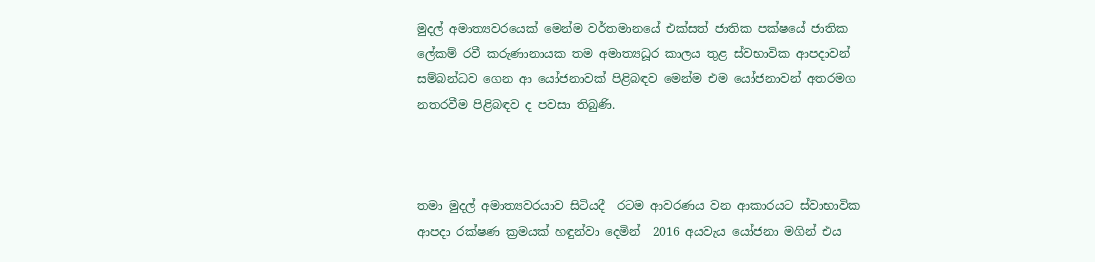මුදල් අමාත්‍යවරයෙක් මෙන්ම වර්තමානයේ එක්සත් ජාතික පක්ෂයේ ජාතික ලේකම් රවී කරුණානායක තම අමාත්‍යධූර කාලය තුළ ස්වභාවික ආපදාවන් සම්බන්ධව ගෙන ආ යෝජනාවක් පිළිබඳව මෙන්ම එම යෝජනාවන් අතරමග නතරවීම පිළිබඳව ද පවසා තිබුණි.



තමා මුදල් අමාත්‍යවරයාව සිටියදී  රටම ආවරණය වන ආකාරයට ස්වාභාවික ආපදා රක්ෂණ ක්‍රමයක් හඳුන්වා දෙමින්  2016 අයවැය යෝජනා මගින් එය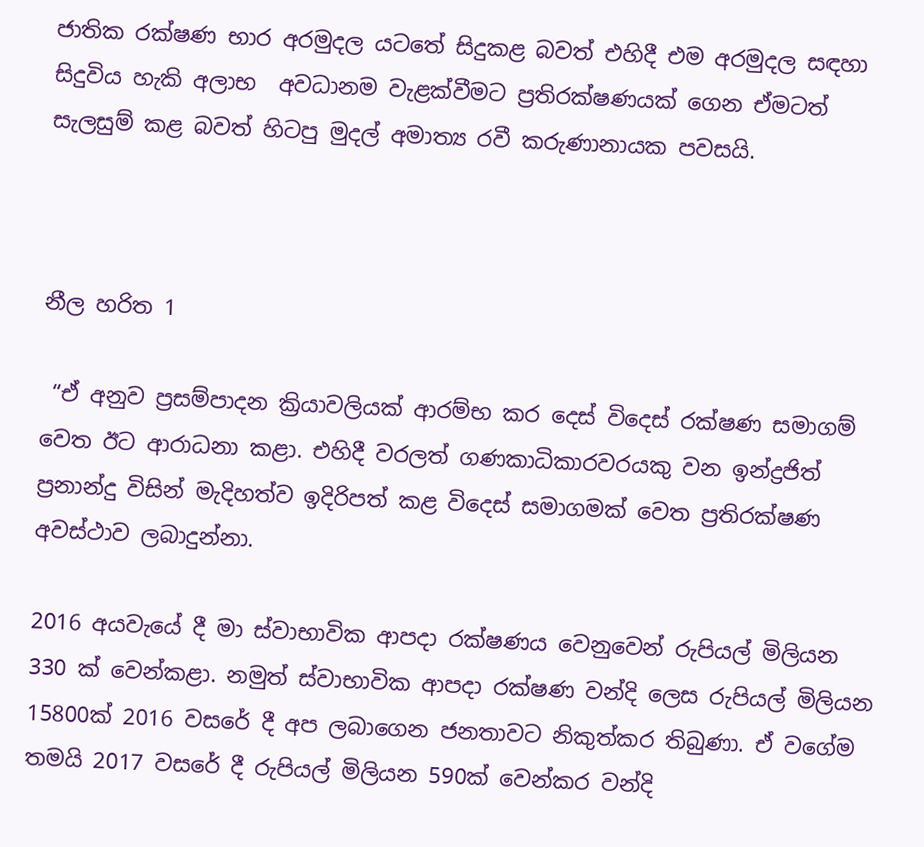ජාතික රක්ෂණ භාර අරමුදල යටතේ සිදුකළ බවත් එහිදී එම අරමුදල සඳහා සිදුවිය හැකි අලාභ  අවධානම වැළක්වීමට ප්‍රතිරක්ෂණයක් ගෙන ඒමටත් සැලසුම් කළ බවත් හිටපු මුදල් අමාත්‍ය රවී කරුණානායක පවසයි.



නීල හරිත 1

 “ඒ අනුව ප්‍රසම්පාදන ක්‍රියාවලියක් ආරම්භ කර දෙස් විදෙස් රක්ෂණ සමාගම් වෙත ඊට ආරාධනා කළා. එහිදී වරලත් ගණකාධිකාරවරයකු වන ඉන්ද්‍රජිත් ප්‍රනාන්දු විසින් මැදිහත්ව ඉදිරිපත් කළ විදෙස් සමාගමක් වෙත ප්‍රතිරක්ෂණ අවස්ථාව ලබාදුන්නා.

2016 අයවැයේ දී මා ස්වාභාවික ආපදා රක්ෂණය වෙනුවෙන් රුපියල් මිලියන 330 ක් වෙන්කළා. නමුත් ස්වාභාවික ආපදා රක්ෂණ වන්දි ලෙස රුපියල් මිලියන 15800ක් 2016 වසරේ දී අප ලබාගෙන ජනතාවට නිකුත්කර තිබුණා. ඒ වගේම තමයි 2017 වසරේ දී රුපියල් මිලියන 590ක් වෙන්කර වන්දි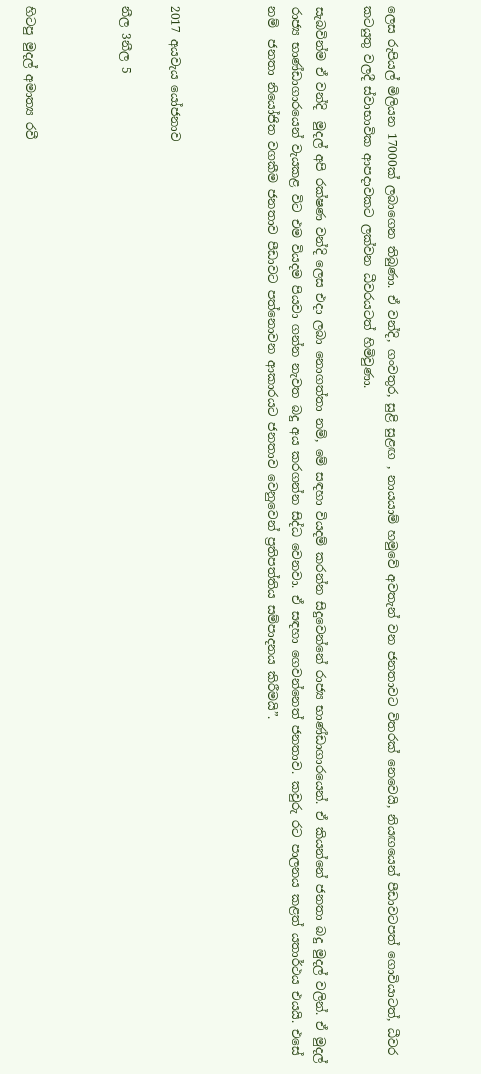ලෙස රුපියල් මිලියන 17000ක් ලබාගෙන තිබුණා. ඒ වන්දි, ගංවතුර, සුළි සුළඟ , නායයාම් හමුවේ අවතැන් වන ජනතාවට විතරක් නෙවෙයි, නියඟයෙන් පීඩාවටපත් ගොවියාටත්, ධීවර කටයුතු වලදී ස්වාභාවික ආපදාවකට ලක්වන ධීවරයටත් හිමිවුණා.

සැබවින්ම ඒ වන්දි  මුදල් අපි රක්ෂණ වන්දි ලෙස එදා ලබා නොගත්තා නම්, මේ සඳහා වියදම් කරන්න සිදුවෙන්නේ රාජ්‍ය භාණ්ඩාගාරයෙන්. ඒ කියන්නේ ජනතා බදු මුදල් වලින්. ඒ මුදල් රාජ්‍ය භාණ්ඩාගාරයෙන් වැයකළ විට එම වියදම පියවා ගන්න නැවත බදු අය කරගන්න සිද්ධ වෙනවා. ඒ සඳහා ගෙවන්නෙත් ජනතාව. කවුරු රට පාලනය කළත් යතාර්ථය එයයි. එසේ නම්  ජනතා නියෝජිත වගකීම ජනතාව පීඩාවට පත්නොවන ආකාරයට ජනතාව වෙනුවෙන් ප්‍රතිපත්තිය සම්පාදනය කිරීමයි”.



2017 අයවැය යෝජනාව

නීල 3නීල 5



හිටපු මුදල් අමාත්‍ය රවී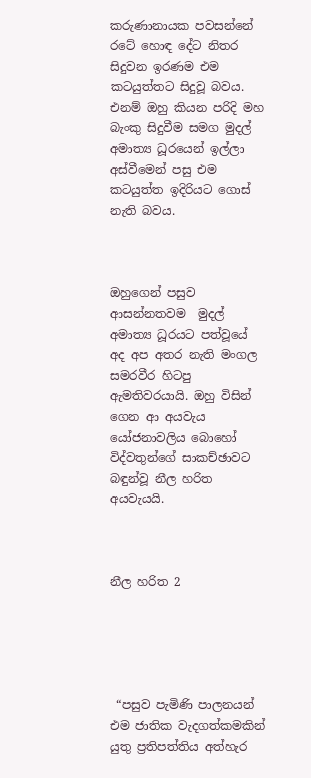කරුණානායක පවසන්නේ රටේ හොඳ දේට නිතර සිදුවන ඉරණම එම කටයුත්තට සිදුවූ බවය. එනම් ඔහු කියන පරිදි මහ බැංකු සිදුවීම සමග මුදල් අමාත්‍ය ධූරයෙන් ඉල්ලා අස්වීමෙන් පසු එම කටයුත්ත ඉදිරියට ගොස් නැති බවය.



ඔහුගෙන් පසුව ආසන්නතවම  මුදල් අමාත්‍ය ධූරයට පත්වූයේ අද අප අතර නැති මංගල සමරවීර හිටපු ඇමතිවරයායි. ඔහු විසින් ගෙන ආ අයවැය යෝජනාවලිය බොහෝ විද්වතුන්ගේ සාකච්ඡාවට බඳුන්වූ නීල හරිත අයවැයයි.



නීල හරිත 2





 “පසුව පැමිණි පාලනයන් එම ජාතික වැදගත්කමකින් යුතු ප්‍රතිපත්තිය අත්හැර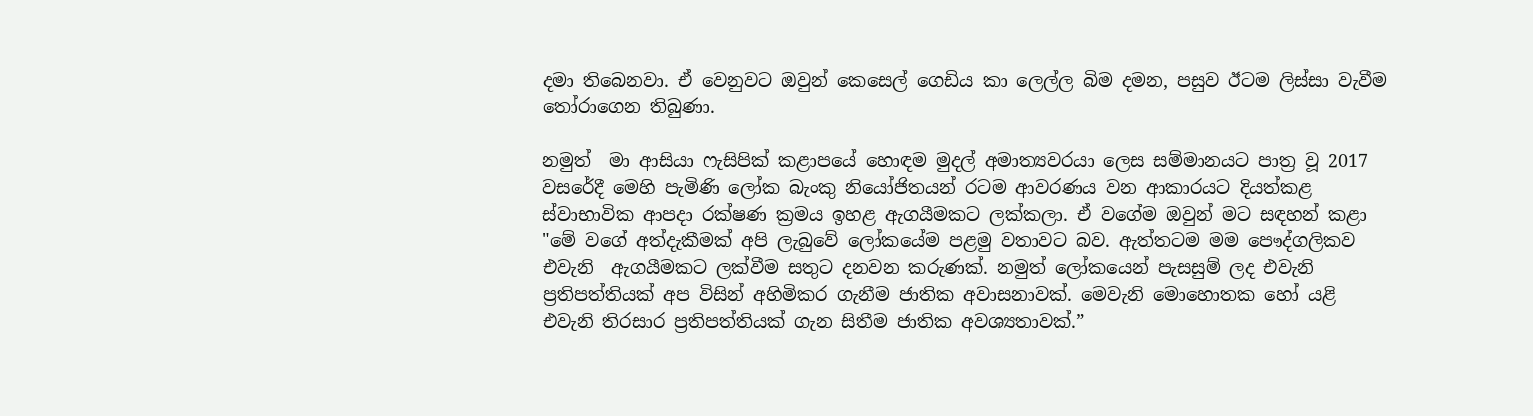දමා තිබෙනවා. ඒ වෙනුවට ඔවුන් කෙසෙල් ගෙඩිය කා ලෙල්ල බිම දමන, පසුව ඊටම ලිස්සා වැවීම තෝරාගෙන තිබුණා.

නමුත්  මා ආසියා ෆැසිපික් කළාපයේ හොඳම මුදල් අමාත්‍යවරයා ලෙස සම්මානයට පාත්‍ර වූ 2017 වසරේදී මෙහි පැමිණි ලෝක බැංකු නියෝජිතයන් රටම ආවරණය වන ආකාරයට දියත්කළ ස්වාභාවික ආපදා රක්ෂණ ක්‍රමය ඉහළ ඇගයීමකට ලක්කලා. ඒ වගේම ඔවුන් මට සඳහන් කළා "මේ වගේ අත්දැකීමක් අපි ලැබුවේ ලෝකයේම පළමු වතාවට බව. ඇත්තටම මම පෞද්ගලිකව එවැනි  ඇගයීමකට ලක්වීම සතුට දනවන කරුණක්. නමුත් ලෝකයෙන් පැසසුම් ලද එවැනි ප්‍රතිපත්තියක් අප විසින් අහිමිකර ගැනීම ජාතික අවාසනාවක්. මෙවැනි මොහොතක හෝ යළි එවැනි තිරසාර ප්‍රතිපත්තියක් ගැන සිතීම ජාතික අවශ්‍යතාවක්.”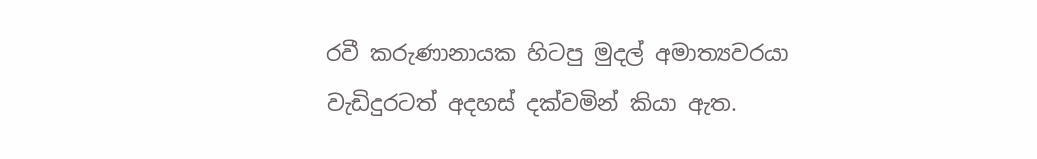රවී කරුණානායක හිටපු මුදල් අමාත්‍යවරයා වැඩිදුරටත් අදහස් දක්වමින් කියා ඇත.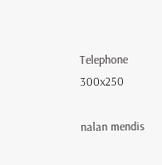Telephone 300x250

nalan mendis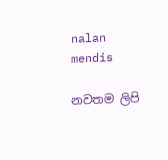nalan mendis

නවතම ලිපි